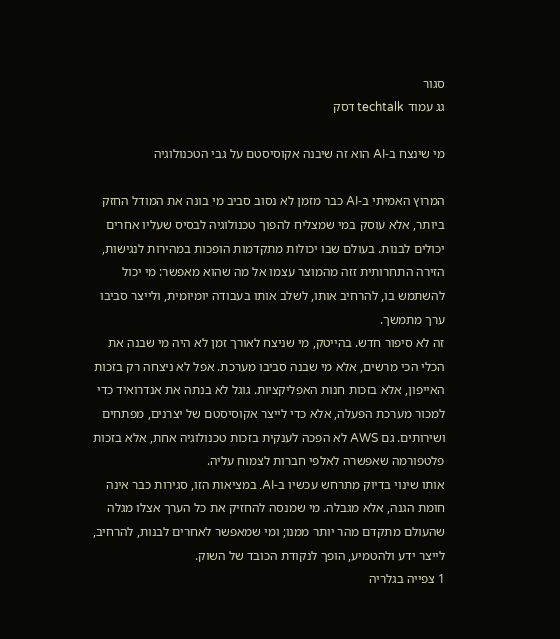סגור
גג עמוד techtalk דסק

מי שינצח ב-AI הוא זה שיבנה אקוסיסטם על גבי הטכנולוגיה

המרוץ האמיתי ב-AI כבר מזמן לא נסוב סביב מי בונה את המודל החזק ביותר, אלא עוסק במי שמצליח להפוך טכנולוגיה לבסיס שעליו אחרים יכולים לבנות. בעולם שבו יכולות מתקדמות הופכות במהירות לנגישות, הזירה התחרותית זזה מהמוצר עצמו אל מה שהוא מאפשר: מי יכול להשתמש בו, להרחיב אותו, לשלב אותו בעבודה יומיומית, ולייצר סביבו ערך מתמשך.
זה לא סיפור חדש. בהייטק, מי שניצח לאורך זמן לא היה מי שבנה את הכלי הכי מרשים, אלא מי שבנה סביבו מערכת. אפל לא ניצחה רק בזכות האייפון, אלא בזכות חנות האפליקציות. גוגל לא בנתה את אנדרואיד כדי למכור מערכת הפעלה, אלא כדי לייצר אקוסיסטם של יצרנים, מפתחים ושירותים. גם AWS לא הפכה לענקית בזכות טכנולוגיה אחת, אלא בזכות פלטפורמה שאפשרה לאלפי חברות לצמוח עליה.
אותו שינוי בדיוק מתרחש עכשיו ב-AI. במציאות הזו, סגירות כבר אינה חומת הגנה, אלא מגבלה. מי שמנסה להחזיק את כל הערך אצלו מגלה שהעולם מתקדם מהר יותר ממנו; ומי שמאפשר לאחרים לבנות, להרחיב, לייצר ידע ולהטמיע, הופך לנקודת הכובד של השוק.
1 צפייה בגלריה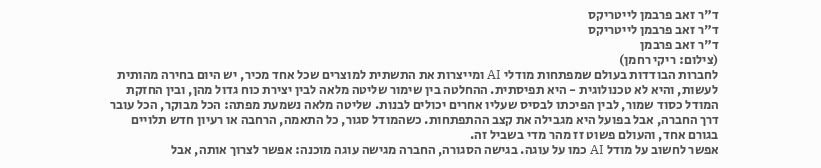ד"ר זאב פרבמן לייטריקס
ד"ר זאב פרבמן לייטריקס
ד"ר זאב פרבמן
(צילום: ריקי רחמן)
לחברות הבודדות בעולם שמפתחות מודלי AI ומייצרות את התשתית למוצרים שכל אחד מכיר, יש היום בחירה מהותית לעשות, והיא לא טכנולוגית - היא תפיסתית. ההחלטה בין שימור שליטה מלאה לבין יצירת כוח גדול מהן, ובין החזקת המודל כסוד שמור, לבין הפיכתו לבסיס שעליו אחרים יכולים לבנות. שליטה מלאה נשמעת מפתה: הכל מבוקר, הכל עובר דרך החברה, אבל בפועל היא מגבילה את קצב ההתפתחות. כשהמודל סגור, כל התאמה, הרחבה או רעיון חדש תלויים בגורם אחד, והעולם פשוט זז מהר מדי בשביל זה.
אפשר לחשוב על מודל AI כמו על עוגה. בגישה הסגורה, החברה מגישה עוגה מוכנה: אפשר לצרוך אותה, אבל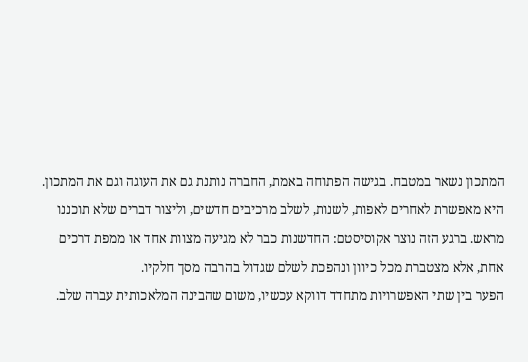המתכון נשאר במטבח. בגישה הפתוחה באמת, החברה נותנת גם את העוגה וגם את המתכון. היא מאפשרת לאחרים לאפות, לשנות, לשלב מרכיבים חדשים, וליצור דברים שלא תוכננו מראש. ברגע הזה נוצר אקוסיסטם: החדשנות כבר לא מגיעה מצוות אחד או ממפת דרכים אחת, אלא מצטברת מכל כיוון ונהפכת לשלם שגדול בהרבה מסך חלקיו.
הפער בין שתי האפשרויות מתחדד דווקא עכשיו, משום שהבינה המלאכותית עברה שלב.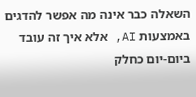השאלה כבר אינה מה אפשר להדגים באמצעות AI, אלא איך זה עובד ביום-יום כחלק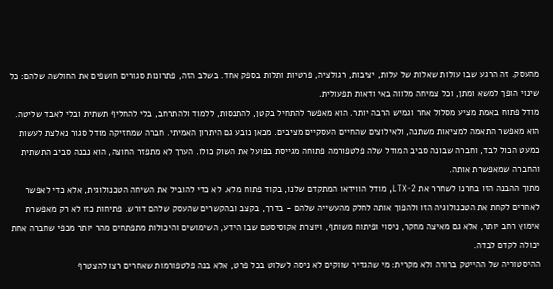מהעסק. זה הרגע שבו עולות שאלות של עלות, יציבות, רגולציה, פרטיות ותלות בספק אחד. בשלב הזה, פתרונות סגורים חושפים את החולשה שלהם: כל שינוי הופך למשא ומתן, וכל צמיחה מלווה באי ודאות תפעולית.
מודל פתוח באמת מציע מסלול אחר וגמיש הרבה יותר. הוא מאפשר להתחיל בקטן, להתנסות, ללמוד ולהתרחב, בלי להחליף תשתית ובלי לאבד שליטה. הוא מאפשר התאמה למציאות משתנה, ולאילוצים שהחיים העסקיים מציבים. מכאן נובע גם היתרון האמיתי. חברה שמחזיקה מודל סגור נאלצת לעשות כמעט הכול לבד, וחברה שבונה סביב המודל שלה פלטפורמה פתוחה מגייסת בפועל את השוק כולו. הערך לא מתפזר החוצה, הוא נבנה סביב התשתית והחברה שמאפשרת אותה.
מתוך ההבנה הזו בחרנו לשחרר את LTX-2, מודל הווידאו המתקדם שלנו, בקוד פתוח מלא. לא כדי להוביל את השיחה הטכנולוגית, אלא כדי לאפשר לאחרים לקחת את הטכנולוגיה הזו ולהפוך אותה לחלק מהעשייה שלהם - בדרך, בקצב ובהקשרים שהעסק שלהם דורש. פתיחות כזו לא רק מאפשרת אימוץ רחב יותר, אלא גם מאיצה מחקר, ניסוי ופיתוח משותף, ויוצרת אקוסיסטם שבו הידע, השימושים והיכולות מתפתחים מהר יותר מכפי שחברה אחת יכולה לקדם לבדה.
ההיסטוריה של ההייטק ברורה ולא מקרית: מי שהגדיר שווקים לא ניסה לשלוט בכל פרט, אלא בנה פלטפורמות שאחרים רצו להצטרף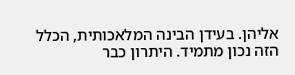אליהן. בעידן הבינה המלאכותית, הכלל הזה נכון מתמיד. היתרון כבר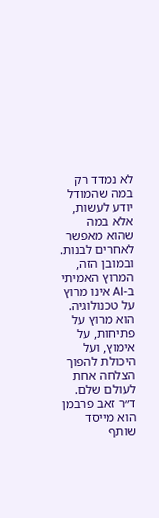לא נמדד רק במה שהמודל יודע לעשות, אלא במה שהוא מאפשר לאחרים לבנות. ובמובן הזה, המרוץ האמיתי ב-AI אינו מרוץ על טכנולוגיה. הוא מרוץ על פתיחות, על אימוץ, ועל היכולת להפוך הצלחה אחת לעולם שלם.
ד״ר זאב פרבמן הוא מייסד שותף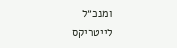ומנכ״ל לייטריקס